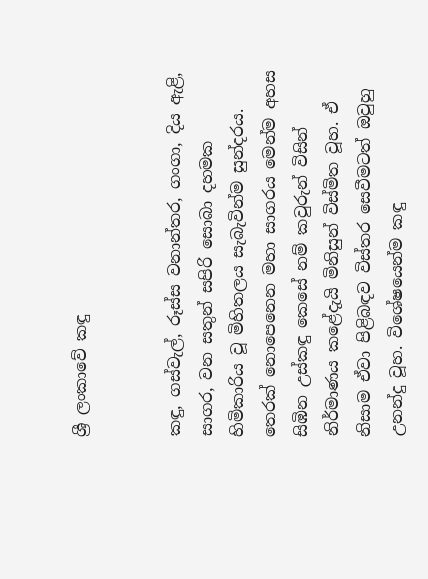ශ්‍රී ලංකාවේ කඳු


කඳු, ගස්වැල්, රූස්ස වනාන්තර, ගංගා, දිය ඇළි, සාගර, වන සතුන් සපිරි සොබා දහමක හිමිකාරිය වූ මිහිතලය සැබැවින්ම සුන්දරය. තෙරක් නොපෙනෙන මහා සාගරය මෙන්ම අහස සිඹින උස්කඳු කෙසේ නම් කවුරුන් විසින් නිර්මාණය කළේදැයි මිනිසුන් විස්මිත වූහ. ඒ නිසාම ඒවා පිළිබඳව විස්තර සෙවීමටත් ඔවුහු උනන්දු වූහ. විශේෂයෙන්ම කඳු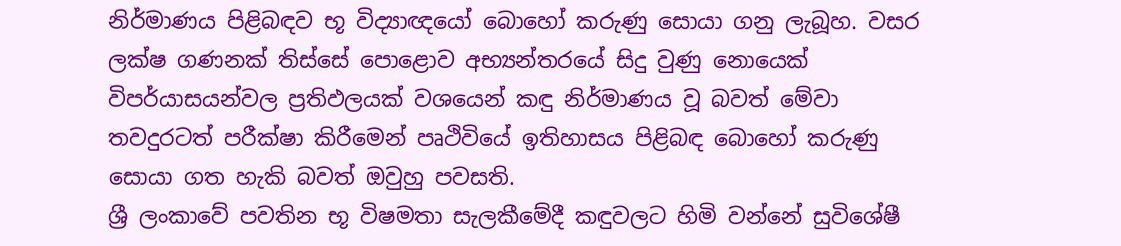නිර්මාණය පිළිබඳව භූ විද්‍යාඥයෝ බොහෝ කරුණු සොයා ගනු ලැබූහ. වසර ලක්ෂ ගණනක් තිස්සේ පොළොව අභ්‍යන්තරයේ සිදු වුණු නොයෙක් විපර්යාසයන්වල ප්‍රතිඵලයක් ‍වශයෙන් කඳු නිර්මාණය වූ බවත් මේවා තවදුරටත් පරීක්ෂා කිරීමෙන් පෘථිවියේ ඉතිහාසය පිළිබඳ බොහෝ කරුණු සොයා ගත හැකි බවත් ඔවුහු පවසති.
ශ්‍රී ලංකාවේ පවතින භූ විෂමතා සැලකීමේදී කඳුවලට හිමි වන්නේ සුවිශේෂී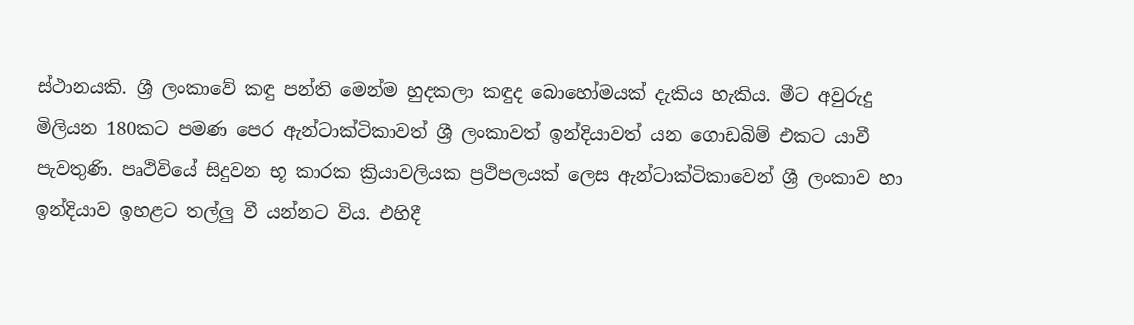ස්ථානයකි. ශ්‍රී ලංකාවේ කඳු පන්ති මෙන්ම හුදකලා කඳුද බොහෝමයක් දැකිය හැකිය. මීට අවුරුදු මිලියන 180කට පමණ පෙර ඇන්ටාක්ටිකාවත් ශ්‍රී ලංකාවත් ඉන්දියාවත් යන ගොඩබිම් එකට යාවී පැවතුණි. පෘථිවියේ සිදුවන භූ කාරක ක්‍රියාවලියක ප්‍රථිපලයක් ලෙස ඇන්ටාක්ටිකාවෙන් ශ්‍රී ලංකාව හා ඉන්දියාව ඉහළට තල්ලු වී යන්නට විය. එහිදී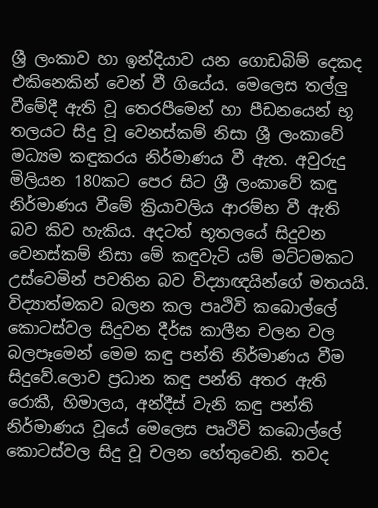ශ්‍රී ලංකාව හා ඉන්දියාව ‍යන ගොඩබිම් දෙකද එකිනෙකින් වෙන් වී ගියේය. මෙලෙස තල්ලු වීමේදී ඇති වූ තෙරපීමෙන් හා පීඩනයෙන් භූ තලයට සිදු වූ වෙනස්කම් නිසා ශ්‍රී ලංකාවේ මධ්‍යම කඳුකරය නිර්මාණය වී ඇත. අවුරුදු මිලියන 180කට පෙර සිට ශ්‍රී ලංකාවේ කඳු නිර්මාණය වීමේ ක්‍රියාවලිය ආරම්භ වී ඇති බව කිව හැකිය. අදටත් භූතලයේ සිදුවන වෙනස්කම් නිසා මේ කඳුවැටි යම් මට්ටමකට උස්වෙමින් පවතින බව විද්‍යාඥයින්ගේ මතයයි. විද්‍යාත්මකව බලන කල පෘථිවි කබොල්ලේ කොටස්වල සිදුවන දීර්ඝ කාලීන චලන වල බලපෑමෙන් මෙම කඳු පන්ති නිර්මාණය වීම සිදුවේ.ලොව ප්‍රධාන කඳු පන්ති අතර ඇති රොකී, හිමාලය, අන්දීස් වැනි කඳු පන්ති නිර්මාණය වූයේ මෙලෙස පෘථිවි කබොල්ලේ කොටස්වල සිදු වූ චලන හේතුවෙනි. තවද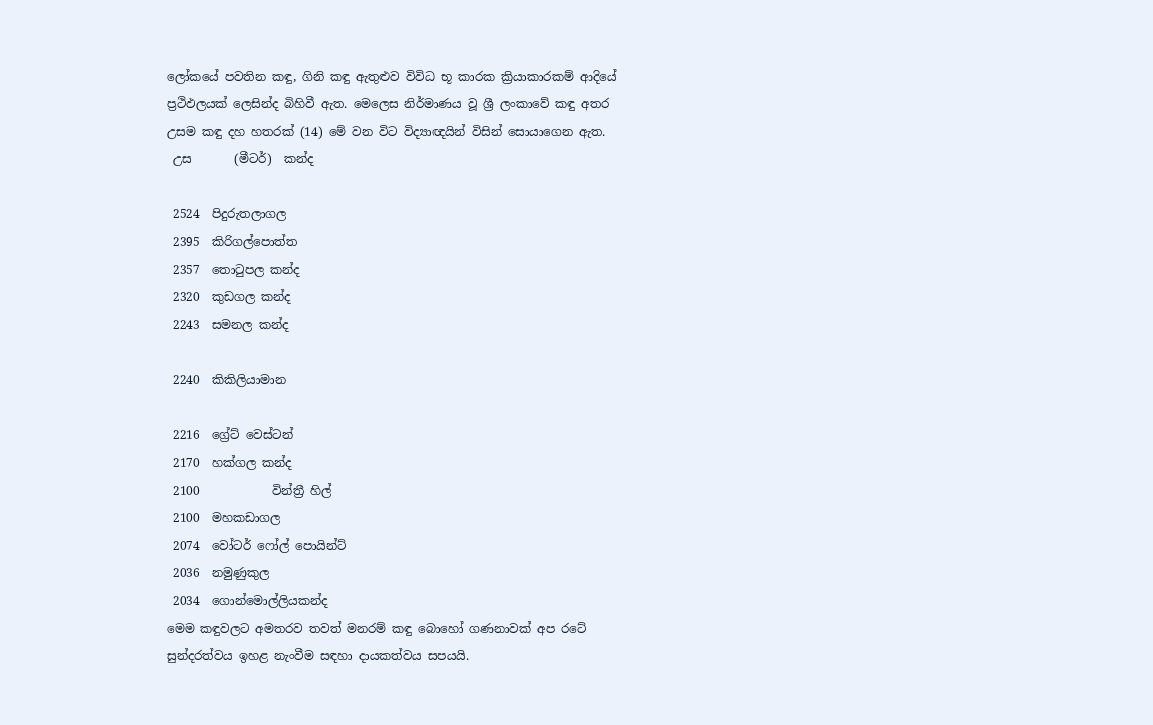ලෝකයේ පවතින කඳු, ගිනි කඳු ඇතුළුව විවිධ භූ කාරක ක්‍රියාකාරකම් ආදියේ ප්‍රථිඵලයක් ලෙසින්ද බිහිවී ඇත. මෙලෙස නිර්මාණය වූ ශ්‍රී ලංකාවේ කඳු අතර උසම කඳු දහ හතරක් (14) මේ වන විට විද්‍යාඥයින් විසින් සොයාගෙන ඇත.
 උස       (මීටර්)  කන්ද

 2524  පිදුරුතලාගල
 2395  කිරිගල්පොත්ත
 2357  තොටුපල කන්ද
 2320  කුඩගල කන්ද
 2243  සමනල කන්ද

 2240  කිකිලියාමාන

 2216  ග්‍රේට් වෙස්ටන්
 2170  හක්ගල කන්ද
 2100            වින්ත්‍රී හිල්
 2100  මහකඩාගල
 2074  වෝටර් ෆෝල් පොයින්ට්
 2036  නමුණුකුල
 2034  ගොන්මොල්ලියකන්ද
මෙම කඳුවලට අමතරව තවත් මනරම් කඳු බොහෝ ගණනාවක් අප රටේ සුන්දරත්වය ඉහළ නැංවීම සඳහා දායකත්වය සපයයි.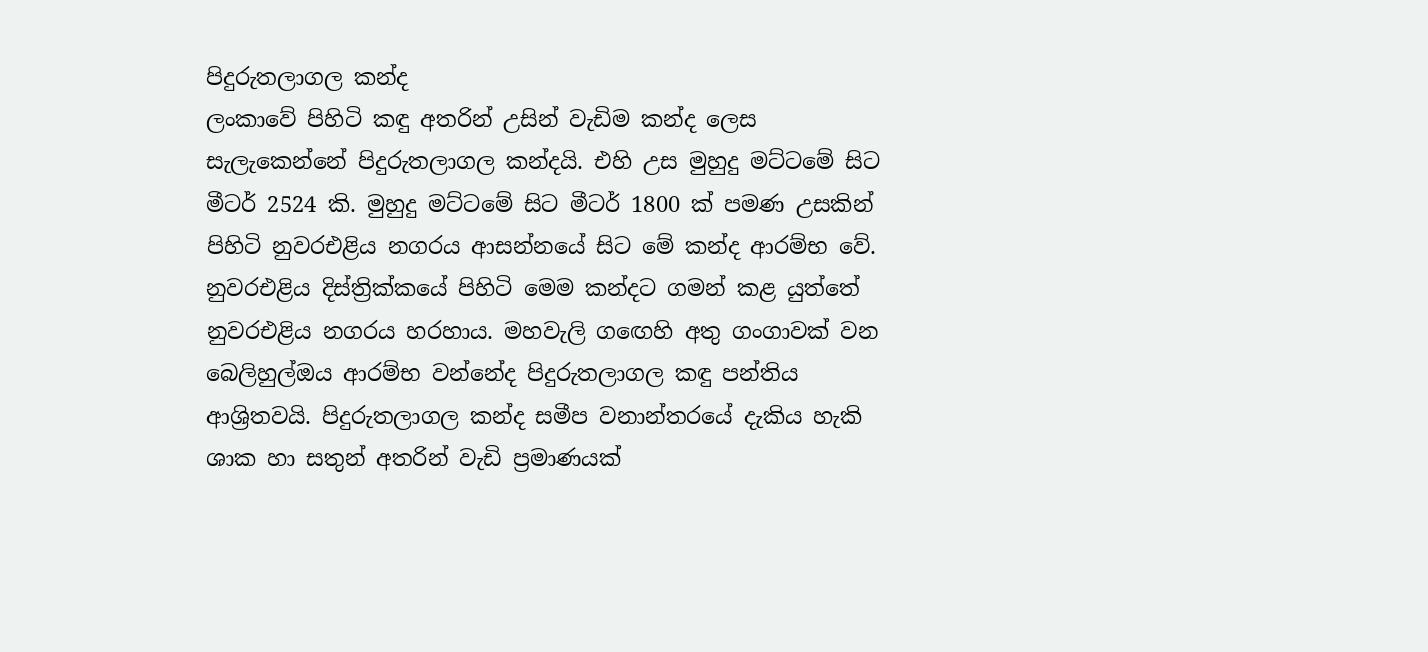පිදුරුතලාගල කන්ද
ලංකාවේ පිහිටි කඳු අතරින් උසින් වැඩිම කන්ද ලෙස සැලැකෙන්නේ පිදුරුතලාගල කන්දයි. එහි උස මුහුදු මට්ටමේ සිට මීටර් 2524 කි. මුහුදු මට්ටමේ සිට මීටර් 1800 ක් පමණ උසකින් පිහිටි නුවරඑළිය නගරය ආසන්නයේ සිට මේ කන්ද ආරම්භ වේ. නුවරඑළිය දිස්ත්‍රික්කයේ පිහිටි මෙම කන්දට ගමන් කළ යුත්තේ නුවරඑළිය නගරය හරහාය. මහවැලි ග‍ඟෙහි අතු ගංගාවක් වන බෙලිහුල්ඔය ආරම්භ වන්නේද පිදුරුතලාගල කඳු පන්තිය ආශ්‍රිතවයි. පිදුරුතලාගල කන්ද සමීප වනාන්තරයේ දැකිය හැකි ශාක හා සතුන් අතරින් වැඩි ප්‍රමාණයක්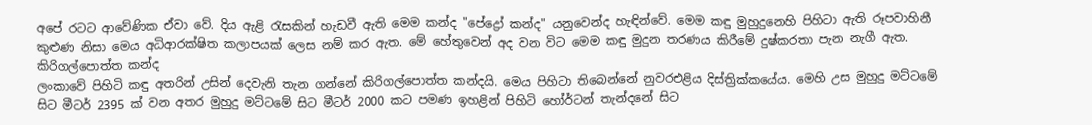අපේ රටට ආවේණික ඒවා වේ. දිය ඇළි රැසකින් හැඩවී ඇති මෙම කන්ද "පේද්‍රෝ කන්ද" යනුවෙන්ද හැඳින්වේ. මෙම කඳු මුහුදුනෙහි පිහිටා ඇති රූපවාහිනී කුළුණ නිසා මෙය අධිආරක්ෂිත කලාපයක් ලෙස නම් කර ඇත. මේ හේතුවෙන් අද වන විට මෙම කඳු මුදුන තරණය කිරීමේ දුෂ්කරතා පැන නැගී ඇත.
කිරිගල්පොත්ත කන්ද
ලංකාවේ පිහිටි කඳු අතරින් උසින් දෙවැනි තැන ගන්නේ කිරිගල්පොත්ත කන්දයි. මෙය පිහිටා තිබෙන්නේ නුවරඑළිය දිස්ත්‍රික්කයේය. මෙහි ‍උස මුහුදු මට්ටමේ සිට මීටර් 2395 ක් වන අතර මුහුදු මට්ටමේ සිට මීටර් 2000 කට පමණ ඉහළින් පිහිටි හෝර්ටන් තැන්දනේ සිට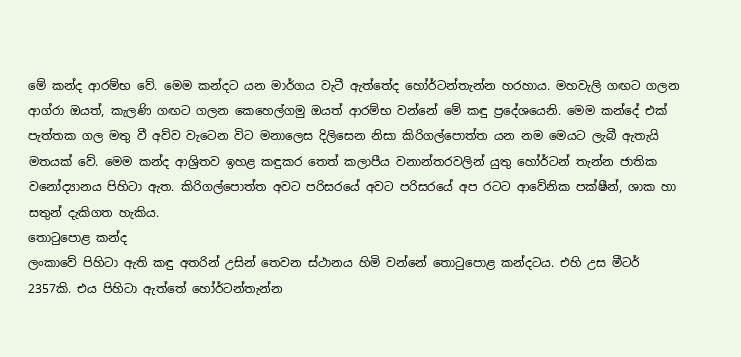මේ කන්ද ආරම්භ වේ. මෙම කන්දට යන මාර්ගය වැටී ඇත්තේද හෝර්ටන්තැන්න හරහාය. මහවැලි ගඟට ගලන ආග්රා ඔයත්, කැලණි ගඟට ගලන කෙහෙල්ගමු ඔයත් ආරම්භ වන්නේ මේ කඳු ප්‍රදේශයෙනි. මෙම කන්දේ එක් පැත්තක ගල මතු වී අව්ව වැටෙන විට මනාලෙස දිලිසෙන නිසා කිරිගල්පොත්ත යන නම මෙයට ලැබී ඇතැයි මතයක් වේ. මෙම කන්ද ආශ්‍රිතව ඉහළ කඳුකර තෙත් කලාපීය වනාන්තරවලින් යුතු හෝර්ටන් තැන්න ජාතික වනෝද්‍යානය පිහිටා ඇත. කිරිගල්පොත්ත අවට පරිසරයේ අවට පරිසරයේ අප රටට ආවේනික පක්ෂීන්, ශාක හා සතුන් දැකිගත හැකිය.
තොටුපොළ කන්ද
ලංකාවේ පිහිටා ඇති කඳු අතරින් උසින් තෙවන ස්ථානය හිමි වන්නේ තොටුපොළ කන්දටය. එහි උස මීටර් 2357කි. එය පිහිටා ඇත්තේ හෝර්ටන්තැන්න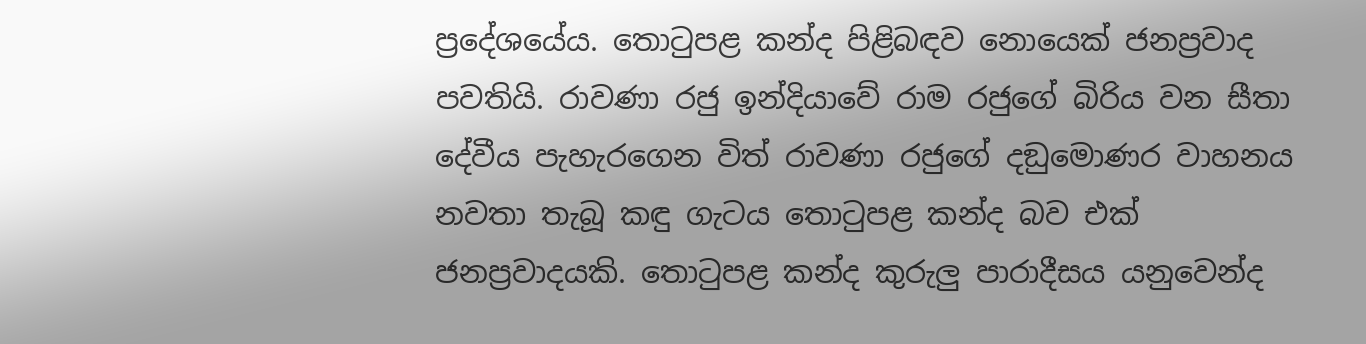ප්‍රදේශයේය. තොටු‍පළ කන්ද පිළිබඳව නොයෙක් ජනප්‍රවාද පවතියි. රාවණා රජු ඉන්දියාවේ රාම රජුගේ බිරිය වන සීතා දේවීය පැහැරගෙන විත් රාවණා රජුගේ දඞුමොණර වාහනය නවතා තැබූ කඳු ගැටය තොටුපළ කන්ද බව එක් ජනප්‍රවාදයකි. තොටුපළ කන්ද කුරුලු පාරාදීසය යනුවෙන්ද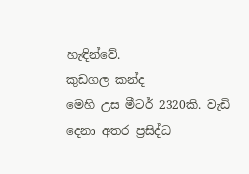හැඳින්වේ.
කුඩගල කන්ද
මෙහි උස මීටර් 2320කි. වැඩි දෙනා අතර ප්‍රසිද්ධ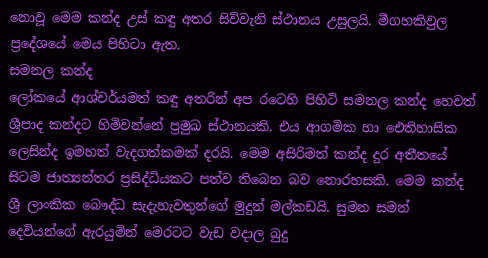නොවූ මෙම කන්ද උස් කඳු අතර සිව්වැනි ස්ථානය උසුලයි. මීගහකිවුල ප්‍රදේශයේ මෙය පිහිටා ඇත.
සමනල කන්ද
ලෝකයේ ආශ්චර්යමත් කඳු අතරින් අප රටෙහි පිහිටි සමනල කන්ද හෙවත් ශ්‍රීපාද කන්දට හිමිවන්නේ ප්‍රමුඛ ස්ථානයකි. එය ආගමික හා ඓතිහාසික ලෙසින්ද ඉමහත් වැදගත්කමක් දරයි. මෙම අසිරිමත් කන්ද දුර අතීතයේ සිටම ජාත්‍යන්තර ප්‍රසිද්ධියකට පත්ව තිබෙන බව නොරහසකි. මෙම කන්ද ශ්‍රී ලාංකික බෞද්ධ සැදැහැවතුන්ගේ මුදුන් මල්කඩයි. සුමන සමන් දෙවියන්ගේ ඇරයුමින් මෙරටට වැඩ වදාල බුදු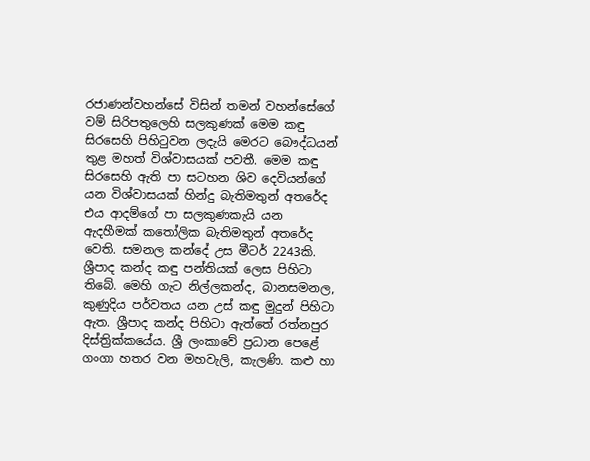රජාණන්වහන්සේ විසින් තමන් වහන්සේගේ වම් සිරිපතුලෙහි සලකුණක් මෙම කඳු සිරසෙහි පිහිටුවන ලදැයි මෙරට බෞද්ධයන් තුළ මහත් විශ්වාසයක් පවතී. මෙම කඳු සිරසෙහි ඇති පා සටහන ශිව දෙවියන්ගේ යන විශ්වාසයක් හින්දු බැතිමතුන් අතරේද එය ආදම්ගේ පා සලකුණකැයි යන ඇදහීමක් කතෝලික බැතිමතුන් අ‍තරේද වෙති. සමනල කන්දේ උස මීටර් 2243කි. ශ්‍රීපාද කන්ද කඳු පන්තියක් ලෙස පිහිටා තිබේ. මෙහි ගැට නිල්ලකන්ද, බානසමනල, කුණුදිය පර්වතය යන උස් කඳු මුදුන් පිහිටා ඇත. ශ්‍රීපාද කන්ද පිහිටා ඇත්තේ රත්නපුර දිස්ත්‍රික්කයේය. ශ්‍රී ලංකාවේ ප්‍රධාන පෙළේ ගංගා හතර වන මහවැලි, කැලණි. කළු හා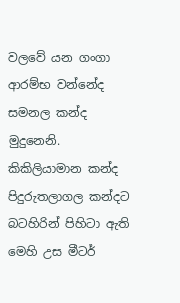වලවේ යන ගංගා ආරම්භ වන්නේද සමනල කන්ද මුදුනෙනි.
කිකිලියාමාන කන්ද
පිදුරුතලාගල කන්දට බටහිරින් පිහිටා ඇති මෙහි උස මීටර්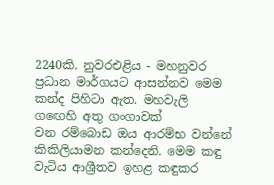2240කි. නුවරඑළිය - මහනුවර ප්‍රධාන මාර්ගයට ආසන්නව මෙම කන්ද පිහිටා ඇත. මහවැලි ග‍ඟෙහි අතු ගංගාවක් වන ‍රම්බොඩ ඔය ආරම්භ වන්නේ කිකිලියාමන කන්දෙනි. මෙම කඳු වැටිය ආශ්‍රීතව ඉහළ කඳුකර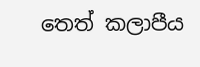තෙත් කලාපීය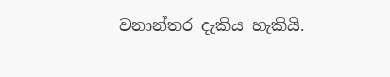වනාන්තර දැකිය හැකියි.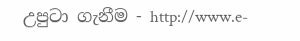උපුටා ගැනීම - http://www.e-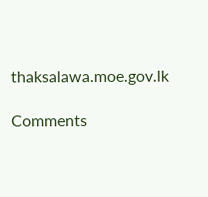thaksalawa.moe.gov.lk

Comments